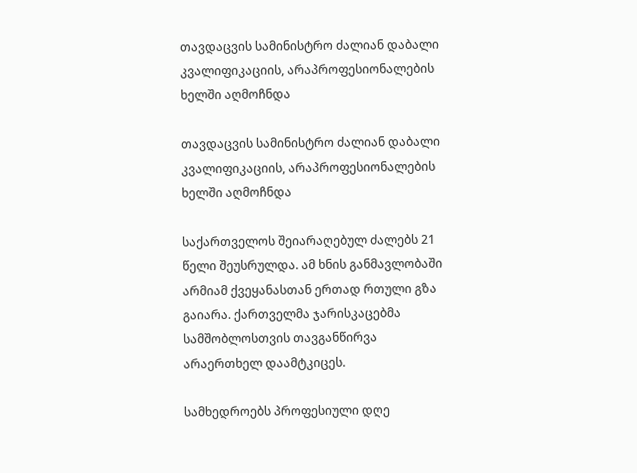თავდაცვის სამინისტრო ძალიან დაბალი კვალიფიკაციის, არაპროფესიონალების ხელში აღმოჩნდა

თავდაცვის სამინისტრო ძალიან დაბალი კვალიფიკაციის, არაპროფესიონალების ხელში აღმოჩნდა

საქართველოს შეიარაღებულ ძალებს 21 წელი შეუსრულდა. ამ ხნის განმავლობაში არმიამ ქვეყანასთან ერთად რთული გზა გაიარა. ქართველმა ჯარისკაცებმა სამშობლოსთვის თავგანწირვა არაერთხელ დაამტკიცეს.

სამხედროებს პროფესიული დღე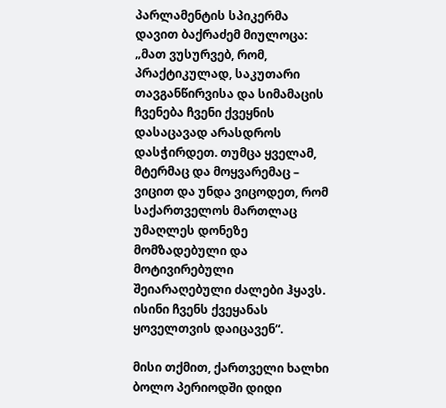პარლამენტის სპიკერმა დავით ბაქრაძემ მიულოცა: „მათ ვუსურვებ, რომ, პრაქტიკულად, საკუთარი თავგანწირვისა და სიმამაცის ჩვენება ჩვენი ქვეყნის დასაცავად არასდროს დასჭირდეთ. თუმცა ყველამ, მტერმაც და მოყვარემაც – ვიცით და უნდა ვიცოდეთ, რომ საქართველოს მართლაც უმაღლეს დონეზე მომზადებული და მოტივირებული შეიარაღებული ძალები ჰყავს. ისინი ჩვენს ქვეყანას ყოველთვის დაიცავენ“.

მისი თქმით, ქართველი ხალხი ბოლო პერიოდში დიდი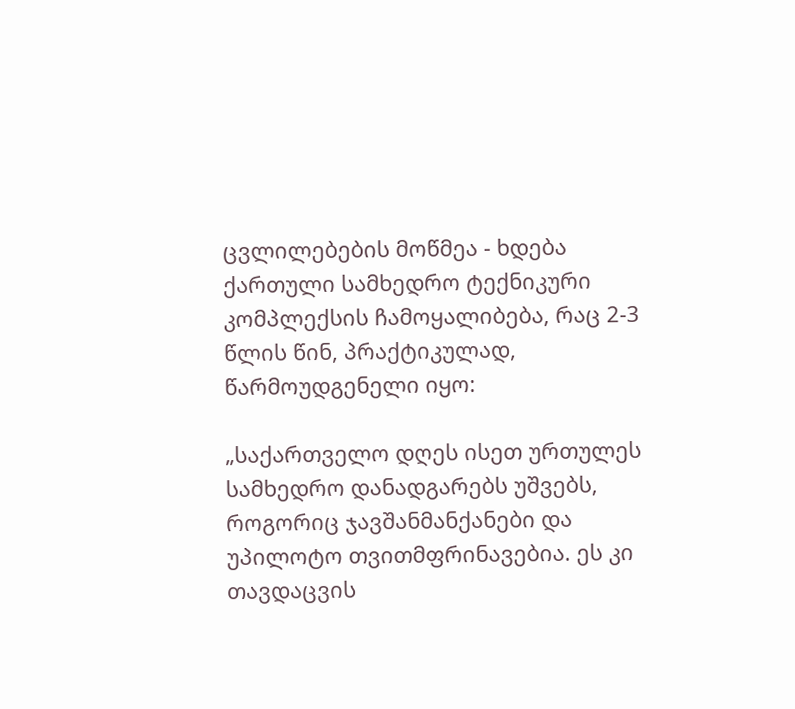ცვლილებების მოწმეა - ხდება ქართული სამხედრო ტექნიკური კომპლექსის ჩამოყალიბება, რაც 2-3 წლის წინ, პრაქტიკულად, წარმოუდგენელი იყო:

„საქართველო დღეს ისეთ ურთულეს სამხედრო დანადგარებს უშვებს, როგორიც ჯავშანმანქანები და უპილოტო თვითმფრინავებია. ეს კი თავდაცვის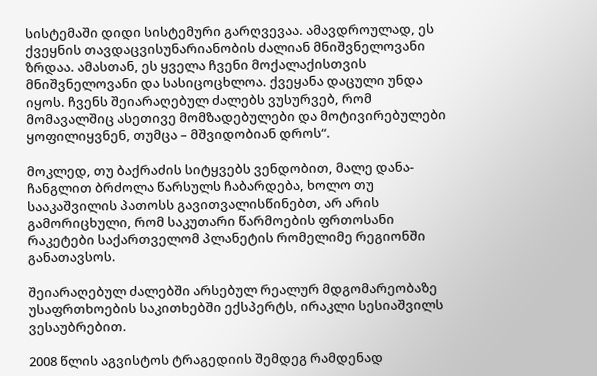სისტემაში დიდი სისტემური გარღვევაა. ამავდროულად, ეს ქვეყნის თავდაცვისუნარიანობის ძალიან მნიშვნელოვანი ზრდაა. ამასთან, ეს ყველა ჩვენი მოქალაქისთვის მნიშვნელოვანი და სასიცოცხლოა. ქვეყანა დაცული უნდა იყოს. ჩვენს შეიარაღებულ ძალებს ვუსურვებ, რომ მომავალშიც ასეთივე მომზადებულები და მოტივირებულები ყოფილიყვნენ, თუმცა – მშვიდობიან დროს“.

მოკლედ, თუ ბაქრაძის სიტყვებს ვენდობით, მალე დანა-ჩანგლით ბრძოლა წარსულს ჩაბარდება, ხოლო თუ სააკაშვილის პათოსს გავითვალისწინებთ, არ არის გამორიცხული, რომ საკუთარი წარმოების ფრთოსანი რაკეტები საქართველომ პლანეტის რომელიმე რეგიონში განათავსოს.

შეიარაღებულ ძალებში არსებულ რეალურ მდგომარეობაზე უსაფრთხოების საკითხებში ექსპერტს, ირაკლი სესიაშვილს ვესაუბრებით.

2008 წლის აგვისტოს ტრაგედიის შემდეგ რამდენად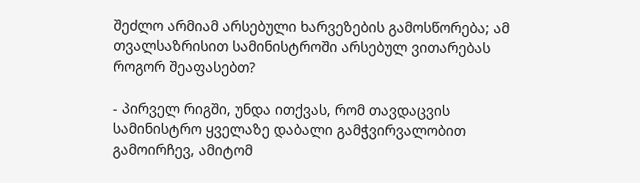შეძლო არმიამ არსებული ხარვეზების გამოსწორება; ამ თვალსაზრისით სამინისტროში არსებულ ვითარებას როგორ შეაფასებთ?

- პირველ რიგში, უნდა ითქვას, რომ თავდაცვის სამინისტრო ყველაზე დაბალი გამჭვირვალობით გამოირჩევ, ამიტომ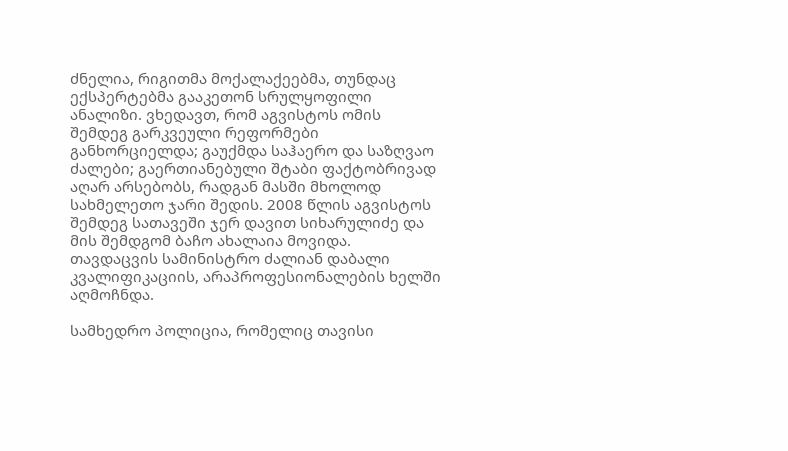ძნელია, რიგითმა მოქალაქეებმა, თუნდაც ექსპერტებმა გააკეთონ სრულყოფილი ანალიზი. ვხედავთ, რომ აგვისტოს ომის შემდეგ გარკვეული რეფორმები განხორციელდა; გაუქმდა საჰაერო და საზღვაო ძალები; გაერთიანებული შტაბი ფაქტობრივად აღარ არსებობს, რადგან მასში მხოლოდ სახმელეთო ჯარი შედის. 2008 წლის აგვისტოს შემდეგ სათავეში ჯერ დავით სიხარულიძე და მის შემდგომ ბაჩო ახალაია მოვიდა. თავდაცვის სამინისტრო ძალიან დაბალი კვალიფიკაციის, არაპროფესიონალების ხელში აღმოჩნდა.

სამხედრო პოლიცია, რომელიც თავისი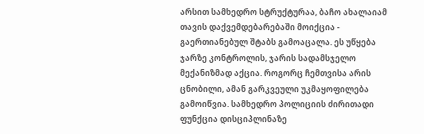არსით სამხედრო სტრუქტურაა, ბაჩო ახალაიამ თავის დაქვემდებარებაში მოიქცია - გაერთიანებულ შტაბს გამოაცალა. ეს უწყება ჯარზე კონტროლის, ჯარის სადამსჯელო მექანიზმად აქცია. როგორც ჩემთვისა არის ცნობილი, ამან გარკვეული უკმაყოფილება გამოიწვია. სამხედრო პოლიციის ძირითადი ფუნქცია დისციპლინაზე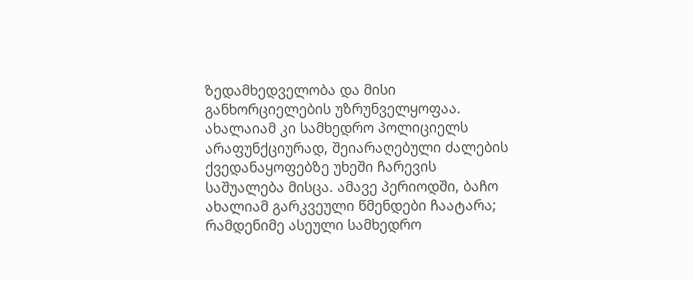ზედამხედველობა და მისი განხორციელების უზრუნველყოფაა. ახალაიამ კი სამხედრო პოლიციელს არაფუნქციურად, შეიარაღებული ძალების ქვედანაყოფებზე უხეში ჩარევის საშუალება მისცა. ამავე პერიოდში, ბაჩო ახალიამ გარკვეული წმენდები ჩაატარა; რამდენიმე ასეული სამხედრო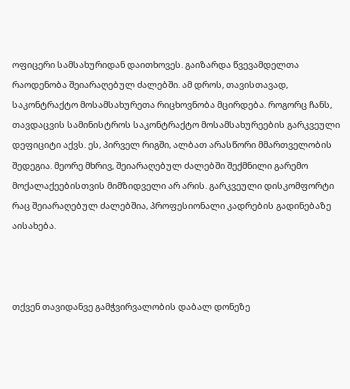ოფიცერი სამსახურიდან დაითხოვეს. გაიზარდა წვევამდელთა რაოდენობა შეიარაღებულ ძალებში. ამ დროს, თავისთავად, საკონტრაქტო მოსამსახურეთა რიცხოვნობა მცირდება. როგორც ჩანს, თავდაცვის სამინისტროს საკონტრაქტო მოსამსახურეების გარკვეული დეფიციტი აქვს. ეს, პირველ რიგში, ალბათ არასწორი მმართველობის შედეგია. მეორე მხრივ, შეიარაღებულ ძალებში შექმნილი გარემო მოქალაქეებისთვის მიმზიდველი არ არის. გარკვეული დისკომფორტი რაც შეიარაღებულ ძალებშია, პროფესიონალი კადრების გადინებაზე აისახება.



თქვენ თავიდანვე გამჭვირვალობის დაბალ დონეზე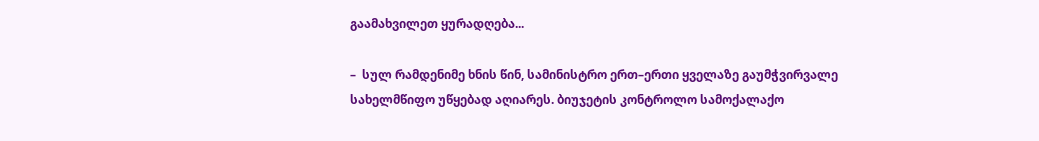გაამახვილეთ ყურადღება...

–  სულ რამდენიმე ხნის წინ, სამინისტრო ერთ–ერთი ყველაზე გაუმჭვირვალე სახელმწიფო უწყებად აღიარეს. ბიუჯეტის კონტროლო სამოქალაქო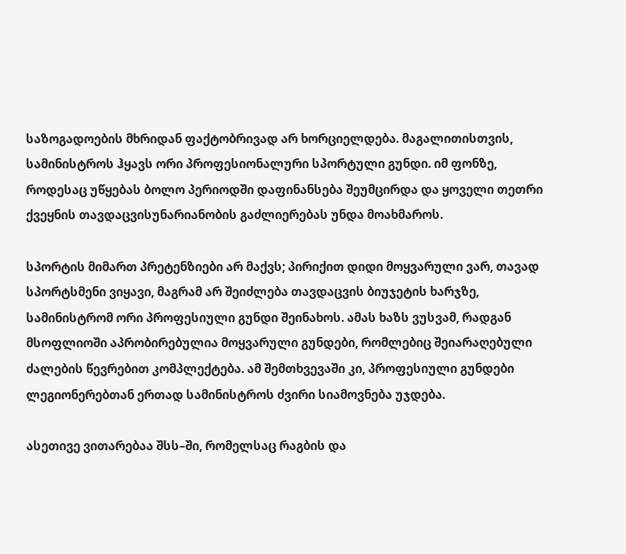საზოგადოების მხრიდან ფაქტობრივად არ ხორციელდება. მაგალითისთვის, სამინისტროს ჰყავს ორი პროფესიონალური სპორტული გუნდი. იმ ფონზე, როდესაც უწყებას ბოლო პერიოდში დაფინანსება შეუმცირდა და ყოველი თეთრი ქვეყნის თავდაცვისუნარიანობის გაძლიერებას უნდა მოახმაროს.

სპორტის მიმართ პრეტენზიები არ მაქვს; პირიქით დიდი მოყვარული ვარ, თავად სპორტსმენი ვიყავი, მაგრამ არ შეიძლება თავდაცვის ბიუჯეტის ხარჯზე, სამინისტრომ ორი პროფესიული გუნდი შეინახოს. ამას ხაზს ვუსვამ, რადგან მსოფლიოში აპრობირებულია მოყვარული გუნდები, რომლებიც შეიარაღებული ძალების წევრებით კომპლექტება. ამ შემთხვევაში კი, პროფესიული გუნდები ლეგიონერებთან ერთად სამინისტროს ძვირი სიამოვნება უჯდება.

ასეთივე ვითარებაა შსს–ში, რომელსაც რაგბის და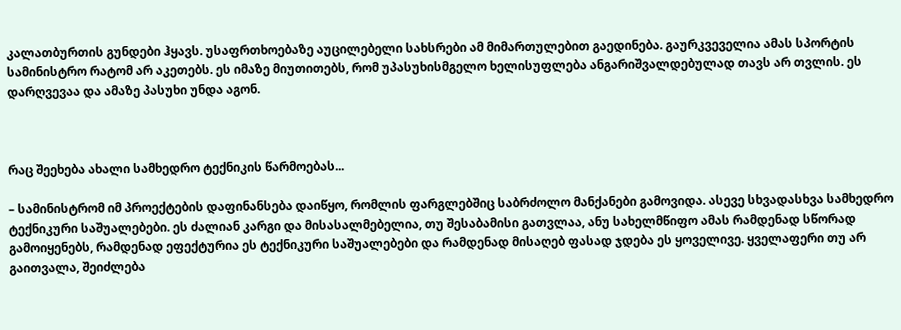კალათბურთის გუნდები ჰყავს. უსაფრთხოებაზე აუცილებელი სახსრები ამ მიმართულებით გაედინება. გაურკვეველია ამას სპორტის სამინისტრო რატომ არ აკეთებს. ეს იმაზე მიუთითებს, რომ უპასუხისმგელო ხელისუფლება ანგარიშვალდებულად თავს არ თვლის. ეს დარღვევაა და ამაზე პასუხი უნდა აგონ.



რაც შეეხება ახალი სამხედრო ტექნიკის წარმოებას...

– სამინისტრომ იმ პროექტების დაფინანსება დაიწყო, რომლის ფარგლებშიც საბრძოლო მანქანები გამოვიდა. ასევე სხვადასხვა სამხედრო ტექნიკური საშუალებები. ეს ძალიან კარგი და მისასალმებელია, თუ შესაბამისი გათვლაა, ანუ სახელმწიფო ამას რამდენად სწორად გამოიყენებს, რამდენად ეფექტურია ეს ტექნიკური საშუალებები და რამდენად მისაღებ ფასად ჯდება ეს ყოველივე. ყველაფერი თუ არ გაითვალა, შეიძლება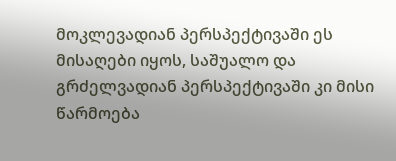მოკლევადიან პერსპექტივაში ეს მისაღები იყოს, საშუალო და გრძელვადიან პერსპექტივაში კი მისი წარმოება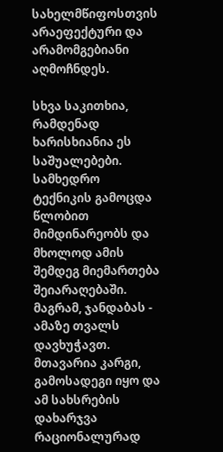სახელმწიფოსთვის არაეფექტური და არამომგებიანი აღმოჩნდეს.

სხვა საკითხია, რამდენად ხარისხიანია ეს საშუალებები. სამხედრო ტექნიკის გამოცდა წლობით მიმდინარეობს და მხოლოდ ამის შემდეგ მიემართება შეიარაღებაში. მაგრამ, ჯანდაბას - ამაზე თვალს დავხუჭავთ. მთავარია კარგი, გამოსადეგი იყო და ამ სახსრების დახარჯვა რაციონალურად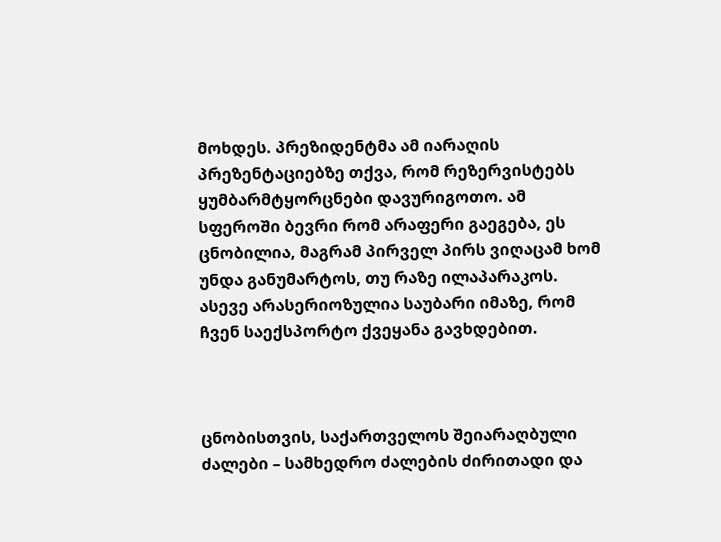მოხდეს. პრეზიდენტმა ამ იარაღის პრეზენტაციებზე თქვა, რომ რეზერვისტებს ყუმბარმტყორცნები დავურიგოთო. ამ სფეროში ბევრი რომ არაფერი გაეგება, ეს ცნობილია, მაგრამ პირველ პირს ვიღაცამ ხომ უნდა განუმარტოს, თუ რაზე ილაპარაკოს. ასევე არასერიოზულია საუბარი იმაზე, რომ ჩვენ საექსპორტო ქვეყანა გავხდებით.



ცნობისთვის, საქართველოს შეიარაღბული ძალები – სამხედრო ძალების ძირითადი და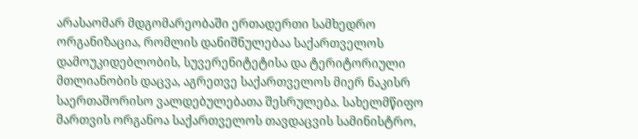არასაომარ მდგომარეობაში ერთადერთი სამხედრო ორგანიზაცია, რომლის დანიშნულებაა საქართველოს დამოუკიდებლობის, სუვერენიტეტისა და ტერიტორიული მთლიანობის დაცვა, აგრეთვე საქართველოს მიერ ნაკისრ საერთაშორისო ვალდებულებათა შესრულება. სახელმწიფო მართვის ორგანოა საქართველოს თავდაცვის სამინისტრო,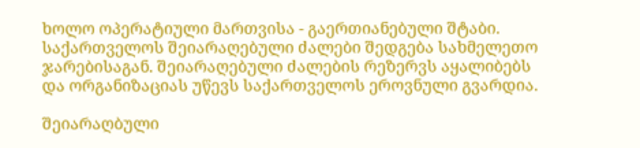ხოლო ოპერატიული მართვისა - გაერთიანებული შტაბი. საქართველოს შეიარაღებული ძალები შედგება სახმელეთო ჯარებისაგან. შეიარაღებული ძალების რეზერვს აყალიბებს და ორგანიზაციას უწევს საქართველოს ეროვნული გვარდია.

შეიარაღბული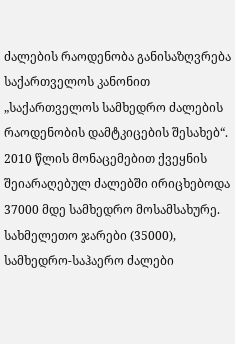ძალების რაოდენობა განისაზღვრება საქართველოს კანონით „საქართველოს სამხედრო ძალების რაოდენობის დამტკიცების შესახებ“. 2010 წლის მონაცემებით ქვეყნის შეიარაღებულ ძალებში ირიცხებოდა 37000 მდე სამხედრო მოსამსახურე. სახმელეთო ჯარები (35000), სამხედრო-საჰაერო ძალები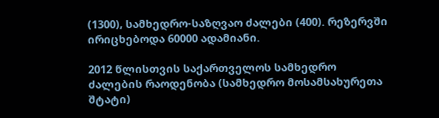(1300), სამხედრო-საზღვაო ძალები (400). რეზერვში ირიცხებოდა 60000 ადამიანი.

2012 წლისთვის საქართველოს სამხედრო ძალების რაოდენობა (სამხედრო მოსამსახურეთა შტატი)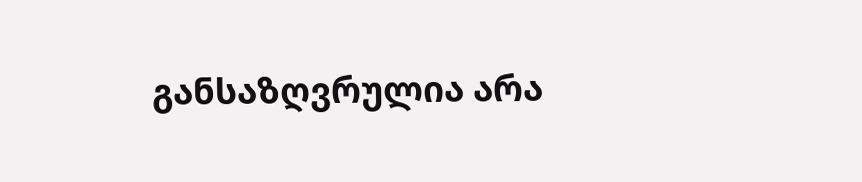განსაზღვრულია არა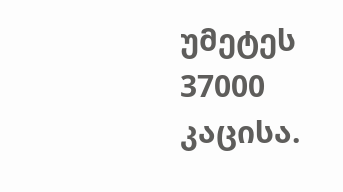უმეტეს 37000 კაცისა.